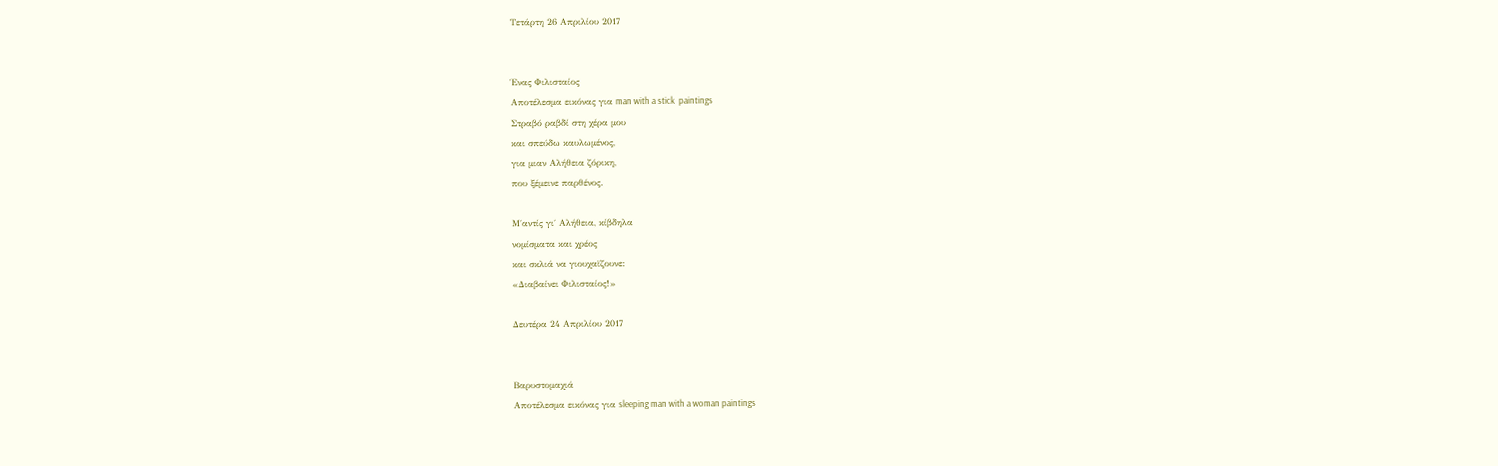Τετάρτη 26 Απριλίου 2017


Ένας Φιλισταίος
Αποτέλεσμα εικόνας για man with a stick  paintings
Στραβό ραβδί στη χέρα μου
και σπεύδω καυλωμένος,
για μιαν Αλήθεια ζόρικη,
που ξέμεινε παρθένος.

Μ΄αντίς γι΄ Αλήθεια, κίβδηλα
νομίσματα και χρέος
και σκλιά να γιουχαϊζουνε:
«Διαβαίνει Φιλισταίος!»

Δευτέρα 24 Απριλίου 2017


Βαρυστομαχιά
Αποτέλεσμα εικόνας για sleeping man with a woman paintings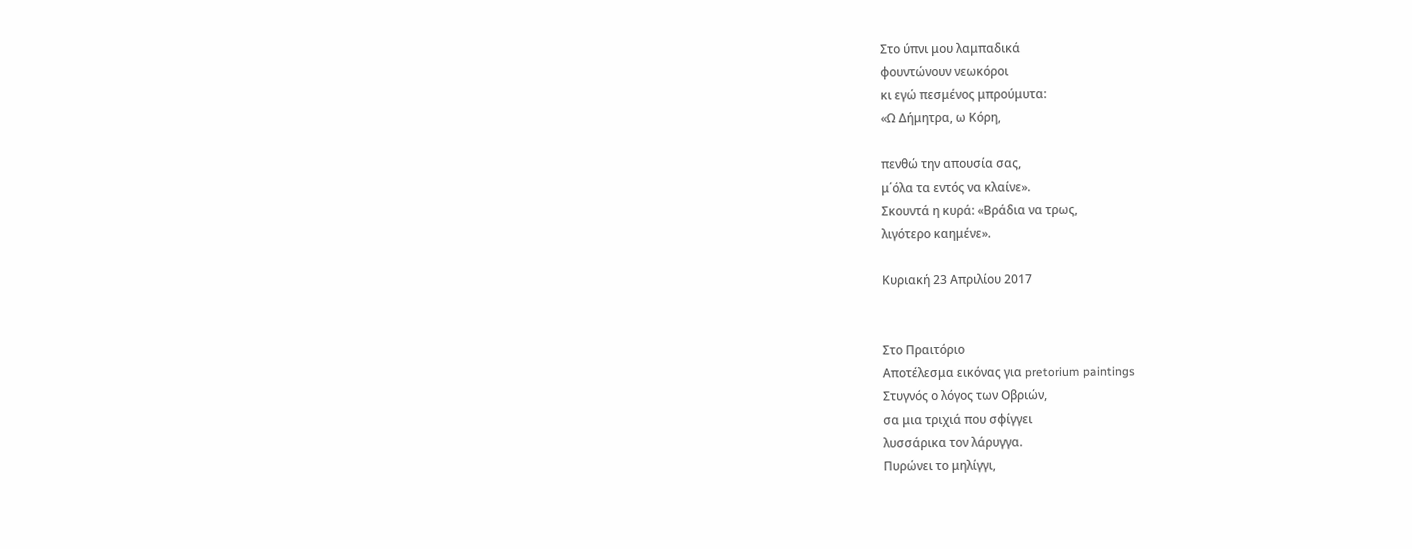Στο ύπνι μου λαμπαδικά
φουντώνουν νεωκόροι
κι εγώ πεσμένος μπρούμυτα:
«Ω Δήμητρα, ω Κόρη,

πενθώ την απουσία σας,
μ΄όλα τα εντός να κλαίνε».
Σκουντά η κυρά: «Βράδια να τρως,
λιγότερο καημένε».

Κυριακή 23 Απριλίου 2017


Στο Πραιτόριο
Αποτέλεσμα εικόνας για pretorium paintings
Στυγνός ο λόγος των Οβριών,
σα μια τριχιά που σφίγγει
λυσσάρικα τον λάρυγγα.
Πυρώνει το μηλίγγι,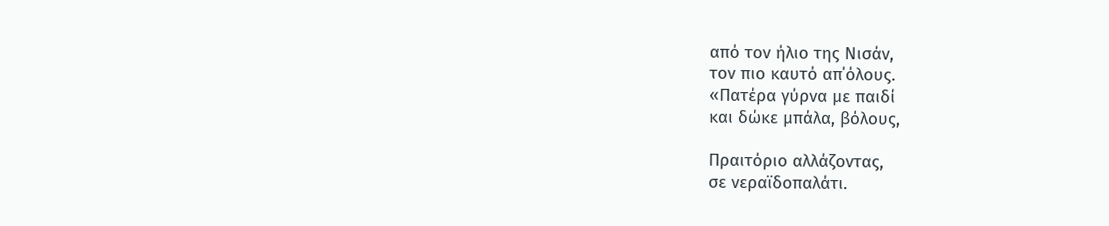από τον ήλιο της Νισάν,
τον πιο καυτό απ΄όλους.
«Πατέρα γύρνα με παιδί
και δώκε μπάλα, βόλους,

Πραιτόριο αλλάζοντας,
σε νεραϊδοπαλάτι.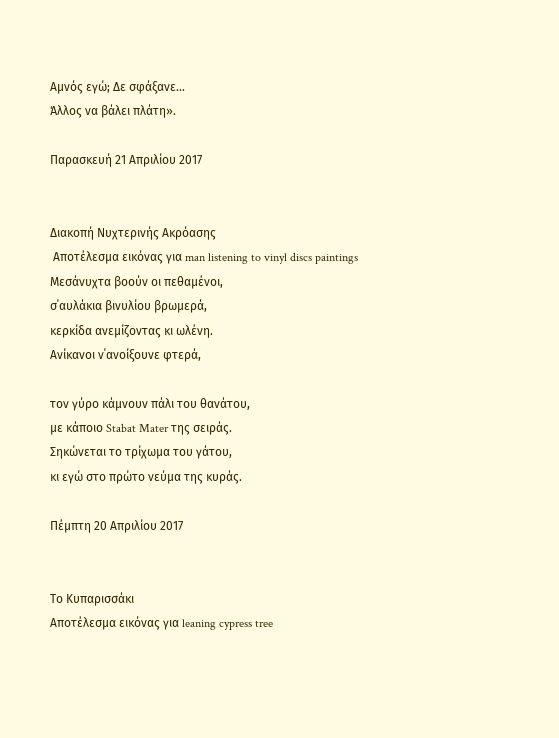Αμνός εγώ; Δε σφάξανε…
Άλλος να βάλει πλάτη».

Παρασκευή 21 Απριλίου 2017


Διακοπή Νυχτερινής Ακρόασης
 Αποτέλεσμα εικόνας για man listening to vinyl discs paintings
Μεσάνυχτα βοούν οι πεθαμένοι,
σ΄αυλάκια βινυλίου βρωμερά,
κερκίδα ανεμίζοντας κι ωλένη.
Ανίκανοι ν΄ανοίξουνε φτερά,

τον γύρο κάμνουν πάλι του θανάτου,
με κάποιο Stabat Mater της σειράς.
Σηκώνεται το τρίχωμα του γάτου,
κι εγώ στο πρώτο νεύμα της κυράς.

Πέμπτη 20 Απριλίου 2017


Το Κυπαρισσάκι
Αποτέλεσμα εικόνας για leaning cypress tree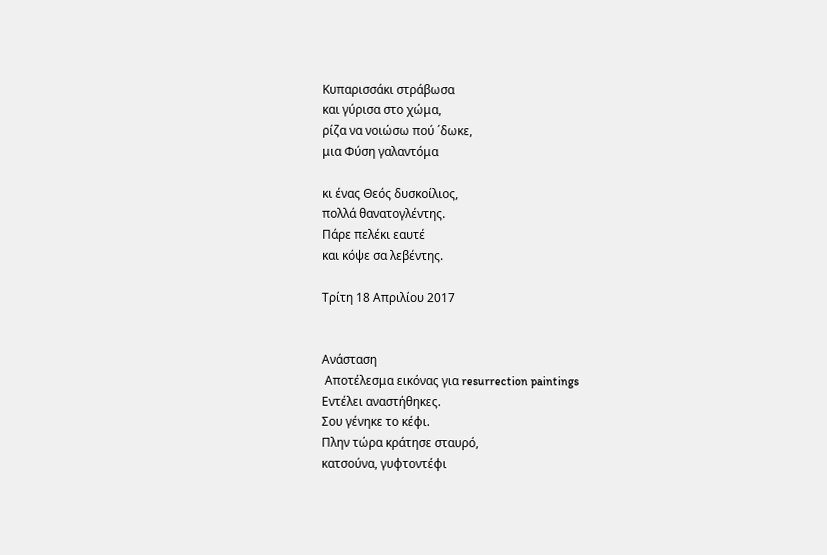Κυπαρισσάκι στράβωσα
και γύρισα στο χώμα,
ρίζα να νοιώσω πού ΄δωκε,
μια Φύση γαλαντόμα

κι ένας Θεός δυσκοίλιος,
πολλά θανατογλέντης.
Πάρε πελέκι εαυτέ
και κόψε σα λεβέντης.

Τρίτη 18 Απριλίου 2017


Ανάσταση
 Αποτέλεσμα εικόνας για resurrection paintings
Εντέλει αναστήθηκες.
Σου γένηκε το κέφι.
Πλην τώρα κράτησε σταυρό,
κατσούνα, γυφτοντέφι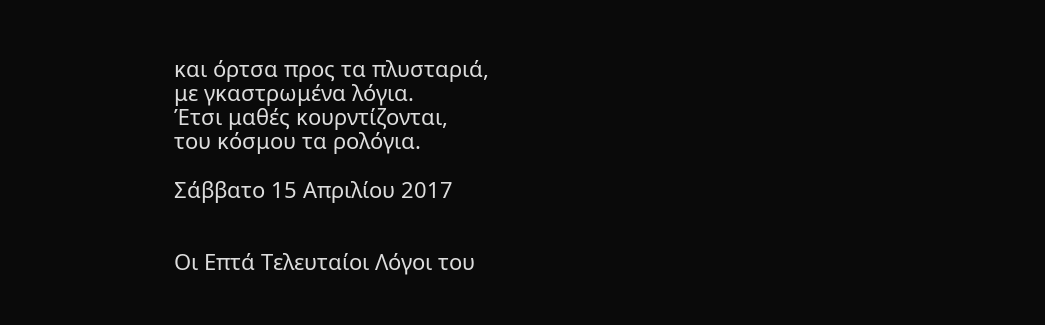και όρτσα προς τα πλυσταριά,
με γκαστρωμένα λόγια.
Έτσι μαθές κουρντίζονται,
του κόσμου τα ρολόγια.

Σάββατο 15 Απριλίου 2017


Οι Επτά Τελευταίοι Λόγοι του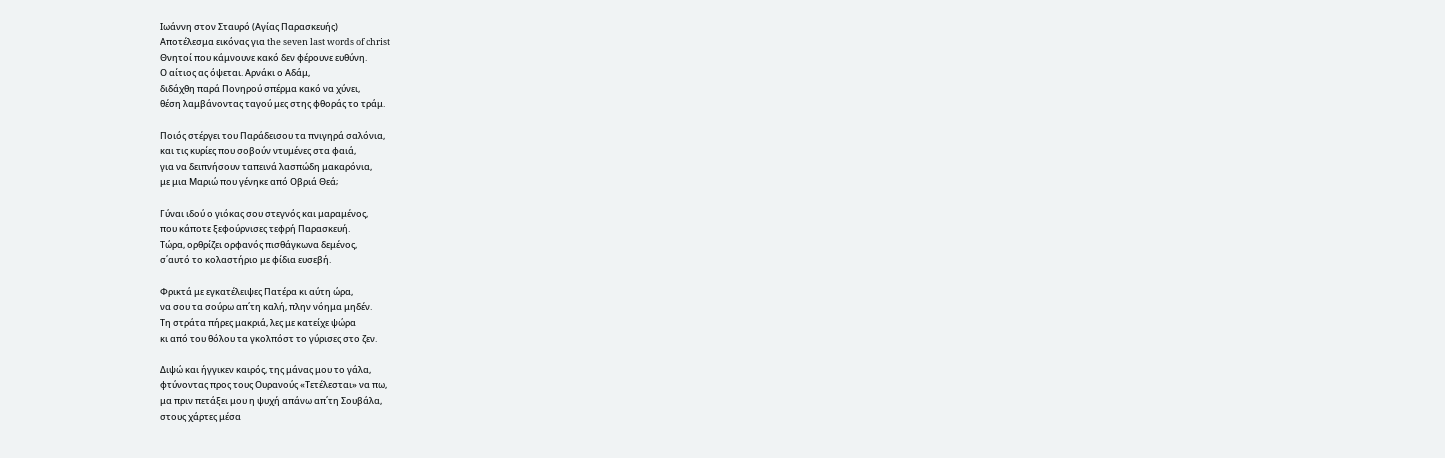Ιωάννη στον Σταυρό (Αγίας Παρασκευής)
Αποτέλεσμα εικόνας για the seven last words of christ
Θνητοί που κάμνουνε κακό δεν φέρουνε ευθύνη.
Ο αίτιος ας όψεται. Αρνάκι ο Αδάμ,
διδάχθη παρά Πονηρού σπέρμα κακό να χύνει,
θέση λαμβάνοντας ταγού μες στης φθοράς το τράμ.

Ποιός στέργει του Παράδεισου τα πνιγηρά σαλόνια,
και τις κυρίες που σοβούν ντυμένες στα φαιά,
για να δειπνήσουν ταπεινά λασπώδη μακαρόνια,
με μια Μαριώ που γένηκε από Οβριά Θεά;

Γύναι ιδού ο γιόκας σου στεγνός και μαραμένος,
που κάποτε ξεφούρνισες τεφρή Παρασκευή.
Τώρα, ορθρίζει ορφανός πισθάγκωνα δεμένος,
σ΄αυτό το κολαστήριο με φίδια ευσεβή.

Φρικτά με εγκατέλειψες Πατέρα κι αύτη ώρα,
να σου τα σούρω απ΄τη καλή, πλην νόημα μηδέν.
Τη στράτα πήρες μακριά, λες με κατείχε ψώρα
κι από του θόλου τα γκολπόστ το γύρισες στο ζεν.

Διψώ και ήγγικεν καιρός, της μάνας μου το γάλα,
φτύνοντας προς τους Ουρανούς «Τετέλεσται» να πω,
μα πριν πετάξει μου η ψυχή απάνω απ΄τη Σουβάλα,
στους χάρτες μέσα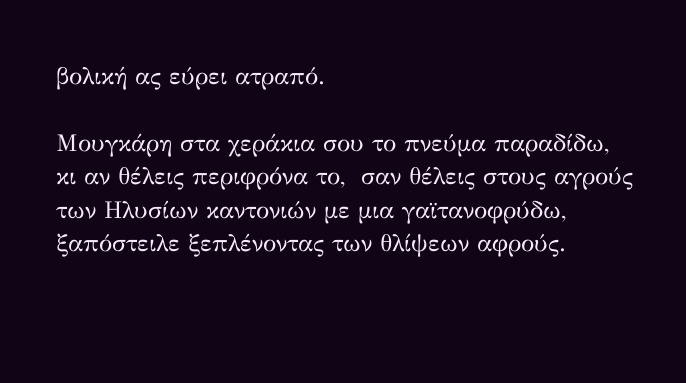βολική ας εύρει ατραπό.

Μουγκάρη στα χεράκια σου το πνεύμα παραδίδω,
κι αν θέλεις περιφρόνα το,  σαν θέλεις στους αγρούς
των Ηλυσίων καντονιών με μια γαϊτανοφρύδω,
ξαπόστειλε ξεπλένοντας των θλίψεων αφρούς.